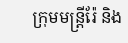ក្រុមមន្ត្រីរ៉ែ និង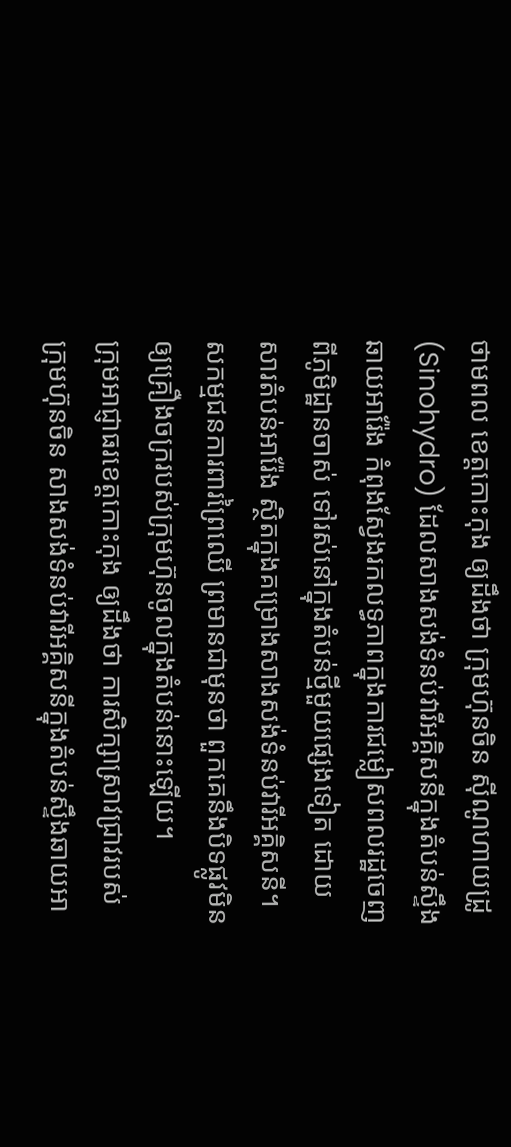ថាមពល ខេត្តកោះកុង ឲ្យដឹងថា ក្រុមហ៊ុនចិន ស៊ីណូហាយដ្រូ (Sinohydro) ដែលសាងសង់ទំនប់វារីអគ្គិសនីក្នុងតំបន់ស្ទឹងឆាយអារ៉ែង កំពុងស្វែងរកលទ្ធភាពក្នុងការជម្លៀសពលរដ្ឋចេញពីភូមិដ្ឋានចាស់ ទៅរស់នៅក្នុងតំបន់ថ្មីមួយផ្សេងទៀត ដោយសារតំបន់អារ៉ែង ស្ថិតក្នុងគម្រោងសាងសង់ទំនប់វារីអគ្គិសនី។ សកម្មជនការពារព្រៃឈើ ព្រមានជាមុនថា ពួកគេនឹងបិទផ្លូវមិនឲ្យគ្រឿងចក្ររបស់ក្រុមហ៊ុនចូលក្នុងតំបន់នោះឡើយ។
ក្រុមអាជ្ញាធរខេត្តកោះកុង ឲ្យដឹងថា ការសិក្សាស្រាវជ្រាវរបស់ក្រុមហ៊ុនចិន សាងសង់ទំនប់វារីអគ្គិសនីក្នុងតំបន់ស្ទឹងឆាយអា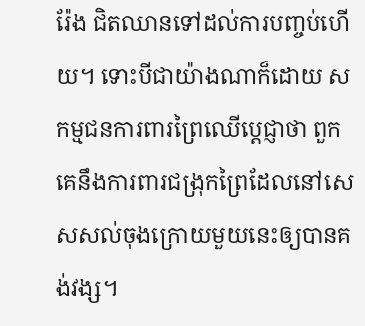រ៉ែង ជិតឈានទៅដល់ការបញ្ចប់ហើយ។ ទោះបីជាយ៉ាងណាក៏ដោយ សកម្មជនការពារព្រៃឈើប្ដេជ្ញាថា ពួកគេនឹងការពារជង្រុកព្រៃដែលនៅសេសសល់ចុងក្រោយមួយនេះឲ្យបានគង់វង្ស។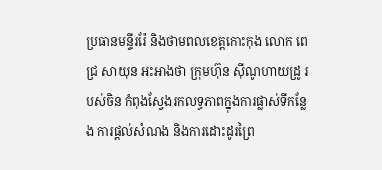ប្រធានមន្ទីររ៉ែ និងថាមពលខេត្តកោះកុង លោក ពេជ្រ សាយុន អះអាងថា ក្រុមហ៊ុន ស៊ីណូហាយដ្រូ របស់ចិន កំពុងស្វែងរកលទ្ធភាពក្នុងការផ្លាស់ទីកន្លែង ការផ្តល់សំណង និងការដោះដូរព្រៃ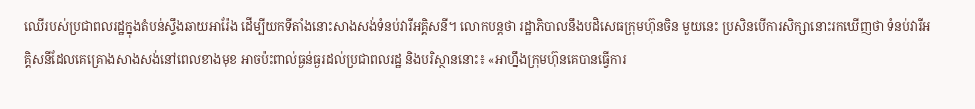ឈើរបស់ប្រជាពលរដ្ឋក្នុងតំបន់ស្ទឹងឆាយអារ៉ែង ដើម្បីយកទីតាំងនោះសាងសង់ទំនប់វារីអគ្គិសនី។ លោកបន្តថា រដ្ឋាភិបាលនឹងបដិសេធក្រុមហ៊ុនចិន មួយនេះ ប្រសិនបើការសិក្សានោះរកឃើញថា ទំនប់វារីអគ្គិសនីដែលគេគ្រោងសាងសង់នៅពេលខាងមុខ អាចប៉ះពាល់ធ្ងន់ធ្ងរដល់ប្រជាពលរដ្ឋ និងបរិស្ថាននោះ៖ «អាហ្នឹងក្រុមហ៊ុនគេបានធ្វើការ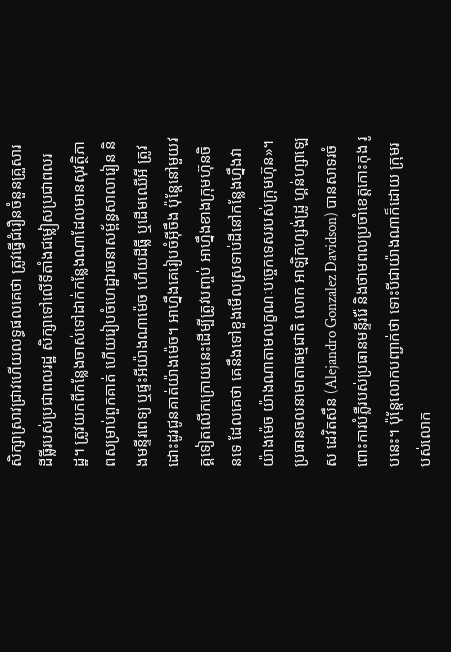សិក្សាស្រាវជ្រាវហើយលទ្ធផលគេថា ត្រូវធ្វើជំរឿនចំនួនគ្រួសារ ដីធ្លីរបស់ប្រជាពលរដ្ឋ សិក្សាទៅលើទីតាំងជម្លៀសប្រជាពលរដ្ឋ។ ត្រូវយកពីកន្លែងចាស់ទៅដាក់កន្លែងណាដែលមានសុវត្ថិភាពសម្រាប់ពួកគាត់ ហើយរៀបចំហេដ្ឋារចនាសម្ព័ន្ធសាលារៀន និងមន្ទីរពេទ្យ ឬផ្ទះអីយ៉ាងណាម៉េច ហើយដីធ្លី ឬដើមឈើអី ត្រូវដោះដូរជូនគាត់យ៉ាងម៉េច។ អាហ្នឹងគេរៀបចំអ៊ីចឹង ប៉ុន្តែនៅមួយវគ្គទៀតលើកក្រោយនេះដើម្បីត្រូវបញ្ចប់ អាហ្នឹងខាងក្រុមហ៊ុនចិនទេ ដែលគេថា គេនឹងទៅខួងមើលស្រទាប់ដីនៅកន្លែងហ្នឹងវាយ៉ាងម៉េច យ៉ាងណាតាមលក្ខណៈបច្ចេកទេសរបស់ក្រុមហ៊ុន»។
ប្រធានចលនាមាតាធម្មជាតិ លោក អាឡិកហ្សង់ដ្រូ ហ្គន់ហ្សាឡេស ដេវិតសឹន (Alejandro Gonzalez Davidson) បានសាទរចំពោះការបំភ្លឺរបស់ប្រធានមន្ទីររ៉ែ និងថាមពលប្រចាំខេត្តកោះកុង រូបនេះ។ ប៉ុន្តែលោកបញ្ជាក់ថា ទោះបីជាយ៉ាងណាក៏ដោយ ក្រុមរបស់លោក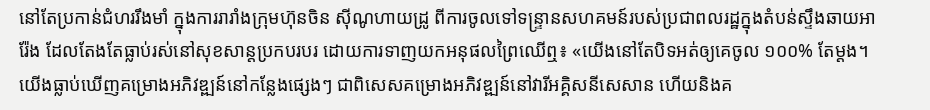នៅតែប្រកាន់ជំហររឹងមាំ ក្នុងការរារាំងក្រុមហ៊ុនចិន ស៊ីណូហាយដ្រូ ពីការចូលទៅទន្ទ្រានសហគមន៍របស់ប្រជាពលរដ្ឋក្នុងតំបន់ស្ទឹងឆាយអារ៉ែង ដែលតែងតែធ្លាប់រស់នៅសុខសាន្តប្រកបរបរ ដោយការទាញយកអនុផលព្រៃឈើឮ៖ «យើងនៅតែបិទអត់ឲ្យគេចូល ១០០% តែម្ដង។ យើងធ្លាប់ឃើញគម្រោងអភិវឌ្ឍន៍នៅកន្លែងផ្សេងៗ ជាពិសេសគម្រោងអភិវឌ្ឍន៍នៅវារីអគ្គិសនីសេសាន ហើយនិងគ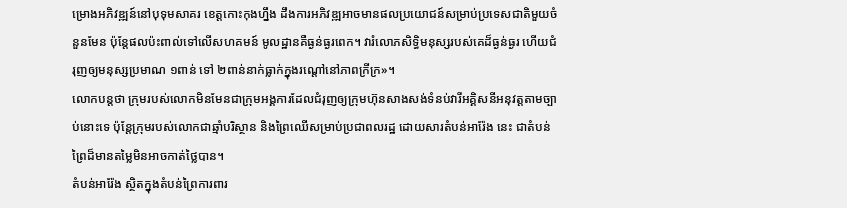ម្រោងអភិវឌ្ឍន៍នៅបុទុមសាគរ ខេត្តកោះកុងហ្នឹង ដឹងការអភិវឌ្ឍអាចមានផលប្រយោជន៍សម្រាប់ប្រទេសជាតិមួយចំនួនមែន ប៉ុន្តែផលប៉ះពាល់ទៅលើសហគមន៍ មូលដ្ឋានគឺធ្ងន់ធ្ងរពេក។ វារំលោភសិទ្ធិមនុស្សរបស់គេដ៏ធ្ងន់ធ្ងរ ហើយជំរុញឲ្យមនុស្សប្រមាណ ១ពាន់ ទៅ ២ពាន់នាក់ធ្លាក់ក្នុងរណ្ដៅនៅភាពក្រីក្រ»។
លោកបន្តថា ក្រុមរបស់លោកមិនមែនជាក្រុមអង្គការដែលជំរុញឲ្យក្រុមហ៊ុនសាងសង់ទំនប់វារីអគ្គិសនីអនុវត្តតាមច្បាប់នោះទេ ប៉ុន្តែក្រុមរបស់លោកជាឆ្មាំបរិស្ថាន និងព្រៃឈើសម្រាប់ប្រជាពលរដ្ឋ ដោយសារតំបន់អារ៉ែង នេះ ជាតំបន់ព្រៃដ៏មានតម្លៃមិនអាចកាត់ថ្លៃបាន។
តំបន់អារ៉ែង ស្ថិតក្នុងតំបន់ព្រៃការពារ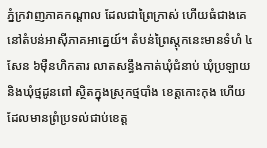ភ្នំក្រវាញភាគកណ្ដាល ដែលជាព្រៃក្រាស់ ហើយធំជាងគេនៅតំបន់អាស៊ីភាគអាគ្នេយ៍។ តំបន់ព្រៃស្តុកនេះមានទំហំ ៤សែន ៦ម៉ឺនហិកតារ លាតសន្ធឹងកាត់ឃុំជំនាប់ ឃុំប្រឡាយ និងឃុំថ្មដូនពៅ ស្ថិតក្នុងស្រុកថ្មបាំង ខេត្តកោះកុង ហើយដែលមានព្រំប្រទល់ជាប់ខេត្ត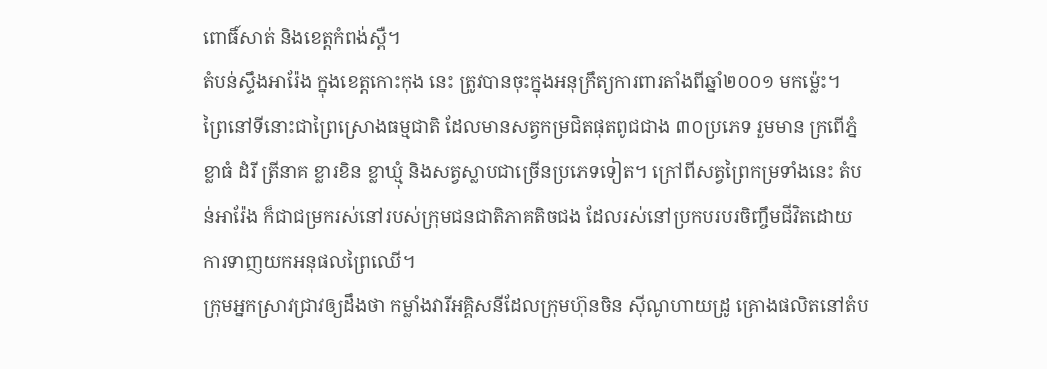ពោធិ៍សាត់ និងខេត្តកំពង់ស្ពឺ។
តំបន់ស្ទឹងអារ៉ែង ក្នុងខេត្តកោះកុង នេះ ត្រូវបានចុះក្នុងអនុក្រឹត្យការពារតាំងពីឆ្នាំ២០០១ មកម្ល៉េះ។ ព្រៃនៅទីនោះជាព្រៃស្រោងធម្មជាតិ ដែលមានសត្វកម្រជិតផុតពូជជាង ៣០ប្រភេទ រួមមាន ក្រពើភ្នំ ខ្លាធំ ដំរី ត្រីនាគ ខ្លារខិន ខ្លាឃ្មុំ និងសត្វស្លាបជាច្រើនប្រភេទទៀត។ ក្រៅពីសត្វព្រៃកម្រទាំងនេះ តំបន់អារ៉ែង ក៏ជាជម្រករស់នៅរបស់ក្រុមជនជាតិភាគតិចជង ដែលរស់នៅប្រកបរបរចិញ្ចឹមជីវិតដោយការទាញយកអនុផលព្រៃឈើ។
ក្រុមអ្នកស្រាវជ្រាវឲ្យដឹងថា កម្លាំងវារីអគ្គិសនីដែលក្រុមហ៊ុនចិន ស៊ីណូហាយដ្រូ គ្រោងផលិតនៅតំប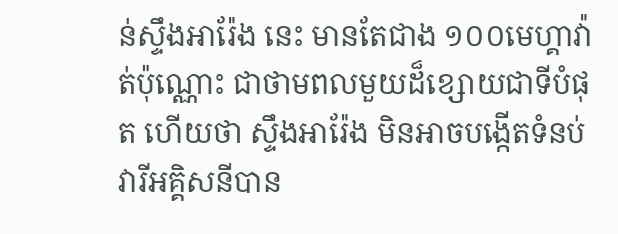ន់ស្ទឹងអារ៉ែង នេះ មានតែជាង ១០០មេហ្គាវ៉ាត់ប៉ុណ្ណោះ ជាថាមពលមួយដ៏ខ្សោយជាទីបំផុត ហើយថា ស្ទឹងអារ៉ែង មិនអាចបង្កើតទំនប់វារីអគ្គិសនីបាន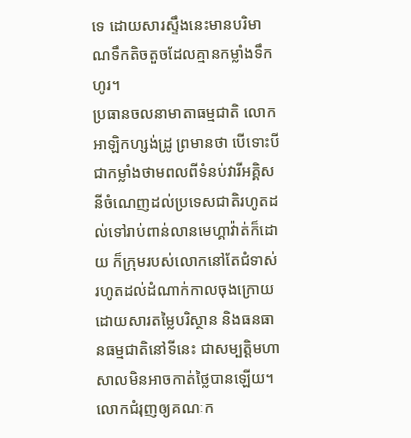ទេ ដោយសារស្ទឹងនេះមានបរិមាណទឹកតិចតួចដែលគ្មានកម្លាំងទឹកហូរ។
ប្រធានចលនាមាតាធម្មជាតិ លោក អាឡិកហ្សង់ដ្រូ ព្រមានថា បើទោះបីជាកម្លាំងថាមពលពីទំនប់វារីអគ្គិសនីចំណេញដល់ប្រទេសជាតិរហូតដល់ទៅរាប់ពាន់លានមេហ្គាវ៉ាត់ក៏ដោយ ក៏ក្រុមរបស់លោកនៅតែជំទាស់រហូតដល់ដំណាក់កាលចុងក្រោយ ដោយសារតម្លៃបរិស្ថាន និងធនធានធម្មជាតិនៅទីនេះ ជាសម្បត្តិមហាសាលមិនអាចកាត់ថ្លៃបានឡើយ។
លោកជំរុញឲ្យគណៈក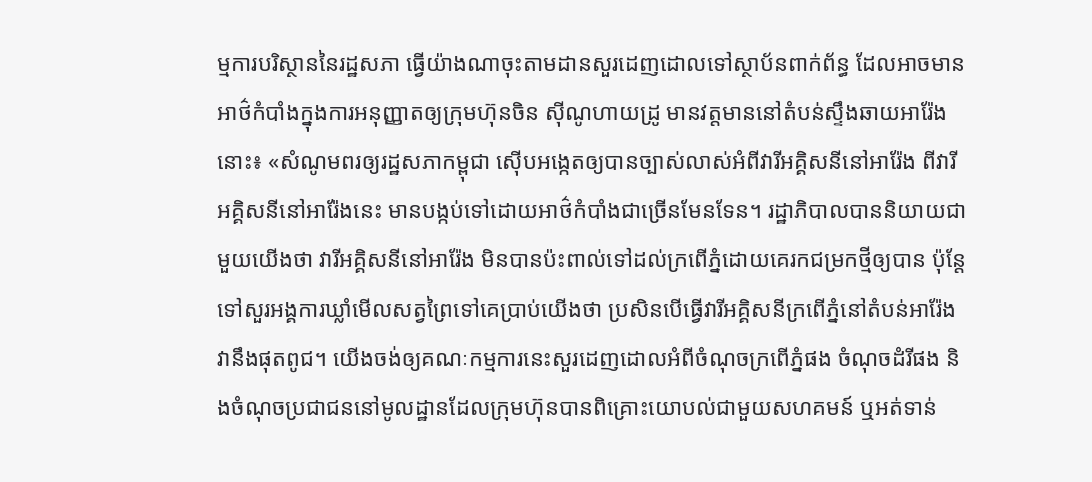ម្មការបរិស្ថាននៃរដ្ឋសភា ធ្វើយ៉ាងណាចុះតាមដានសួរដេញដោលទៅស្ថាប័នពាក់ព័ន្ធ ដែលអាចមានអាថ៌កំបាំងក្នុងការអនុញ្ញាតឲ្យក្រុមហ៊ុនចិន ស៊ីណូហាយដ្រូ មានវត្តមាននៅតំបន់ស្ទឹងឆាយអារ៉ែង នោះ៖ «សំណូមពរឲ្យរដ្ឋសភាកម្ពុជា ស៊ើបអង្កេតឲ្យបានច្បាស់លាស់អំពីវារីអគ្គិសនីនៅអារ៉ែង ពីវារីអគ្គិសនីនៅអារ៉ែងនេះ មានបង្កប់ទៅដោយអាថ៌កំបាំងជាច្រើនមែនទែន។ រដ្ឋាភិបាលបាននិយាយជាមួយយើងថា វារីអគ្គិសនីនៅអារ៉ែង មិនបានប៉ះពាល់ទៅដល់ក្រពើភ្នំដោយគេរកជម្រកថ្មីឲ្យបាន ប៉ុន្តែទៅសួរអង្គការឃ្លាំមើលសត្វព្រៃទៅគេប្រាប់យើងថា ប្រសិនបើធ្វើវារីអគ្គិសនីក្រពើភ្នំនៅតំបន់អារ៉ែង វានឹងផុតពូជ។ យើងចង់ឲ្យគណៈកម្មការនេះសួរដេញដោលអំពីចំណុចក្រពើភ្នំផង ចំណុចដំរីផង និងចំណុចប្រជាជននៅមូលដ្ឋានដែលក្រុមហ៊ុនបានពិគ្រោះយោបល់ជាមួយសហគមន៍ ឬអត់ទាន់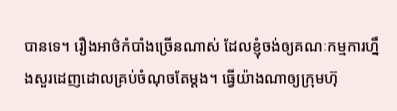បានទេ។ រឿងអាថ៌កំបាំងច្រើនណាស់ ដែលខ្ញុំចង់ឲ្យគណៈកម្មការហ្នឹងសួរដេញដោលគ្រប់ចំណុចតែម្ដង។ ធ្វើយ៉ាងណាឲ្យក្រុមហ៊ុ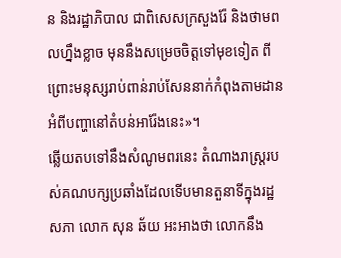ន និងរដ្ឋាភិបាល ជាពិសេសក្រសួងរ៉ែ និងថាមពលហ្នឹងខ្លាច មុននឹងសម្រេចចិត្តទៅមុខទៀត ពីព្រោះមនុស្សរាប់ពាន់រាប់សែននាក់កំពុងតាមដានអំពីបញ្ហានៅតំបន់អារ៉ែងនេះ»។
ឆ្លើយតបទៅនឹងសំណូមពរនេះ តំណាងរាស្ត្ររបស់គណបក្សប្រឆាំងដែលទើបមានតួនាទីក្នុងរដ្ឋសភា លោក សុន ឆ័យ អះអាងថា លោកនឹង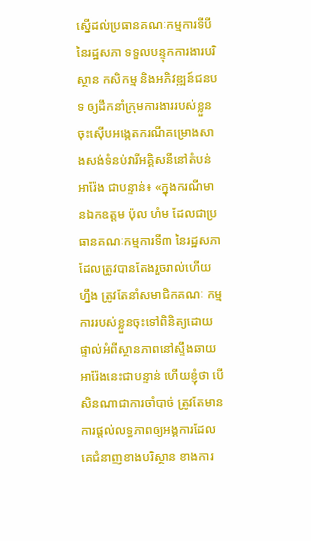ស្នើដល់ប្រធានគណៈកម្មការទីបីនៃរដ្ឋសភា ទទួលបន្ទុកការងារបរិស្ថាន កសិកម្ម និងអភិវឌ្ឍន៍ជនបទ ឲ្យដឹកនាំក្រុមការងាររបស់ខ្លួន ចុះស៊ើបអង្កេតករណីគម្រោងសាងសង់ទំនប់វារីអគ្គិសនីនៅតំបន់អារ៉ែង ជាបន្ទាន់៖ «ក្នុងករណីមានឯកឧត្ដម ប៉ុល ហំម ដែលជាប្រធានគណៈកម្មការទី៣ នៃរដ្ឋសភាដែលត្រូវបានតែងរួចរាល់ហើយហ្នឹង ត្រូវតែនាំសមាជិកគណៈ កម្មការរបស់ខ្លួនចុះទៅពិនិត្យដោយផ្ទាល់អំពីស្ថានភាពនៅស្ទឹងឆាយអារ៉ែងនេះជាបន្ទាន់ ហើយខ្ញុំថា បើសិនណាជាការចាំបាច់ ត្រូវតែមានការផ្តល់លទ្ធភាពឲ្យអង្គការដែលគេជំនាញខាងបរិស្ថាន ខាងការ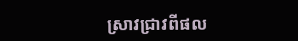ស្រាវជ្រាវពីផល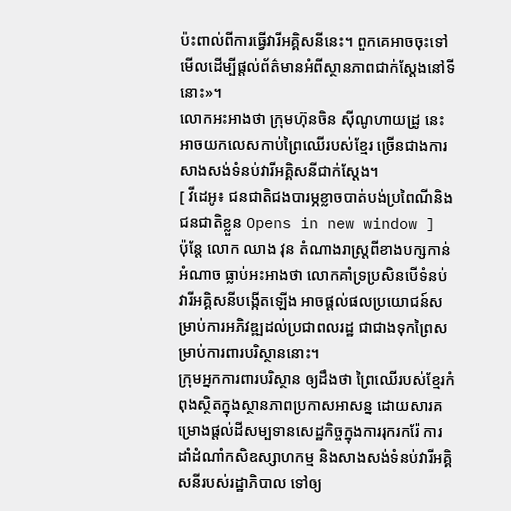ប៉ះពាល់ពីការធ្វើវារីអគ្គិសនីនេះ។ ពួកគេអាចចុះទៅមើលដើម្បីផ្ដល់ព័ត៌មានអំពីស្ថានភាពជាក់ស្ដែងនៅទីនោះ»។
លោកអះអាងថា ក្រុមហ៊ុនចិន ស៊ីណូហាយដ្រូ នេះអាចយកលេសកាប់ព្រៃឈើរបស់ខ្មែរ ច្រើនជាងការសាងសង់ទំនប់វារីអគ្គិសនីជាក់ស្តែង។
[ វីដេអូ៖ ជនជាតិជងបារម្ភខ្លាចបាត់បង់ប្រពៃណីនិងជនជាតិខ្លួន Opens in new window ]
ប៉ុន្តែ លោក ឈាង វុន តំណាងរាស្ត្រពីខាងបក្សកាន់អំណាច ធ្លាប់អះអាងថា លោកគាំទ្រប្រសិនបើទំនប់វារីអគ្គិសនីបង្កើតឡើង អាចផ្តល់ផលប្រយោជន៍សម្រាប់ការអភិវឌ្ឍដល់ប្រជាពលរដ្ឋ ជាជាងទុកព្រៃសម្រាប់ការពារបរិស្ថាននោះ។
ក្រុមអ្នកការពារបរិស្ថាន ឲ្យដឹងថា ព្រៃឈើរបស់ខ្មែរកំពុងស្ថិតក្នុងស្ថានភាពប្រកាសអាសន្ន ដោយសារគម្រោងផ្តល់ដីសម្បទានសេដ្ឋកិច្ចក្នុងការរុករករ៉ែ ការដាំដំណាំកសិឧស្សាហកម្ម និងសាងសង់ទំនប់វារីអគ្គិសនីរបស់រដ្ឋាភិបាល ទៅឲ្យ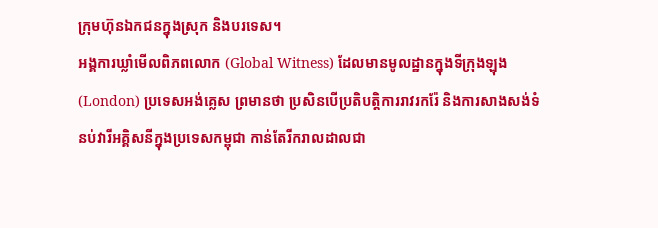ក្រុមហ៊ុនឯកជនក្នុងស្រុក និងបរទេស។
អង្គការឃ្លាំមើលពិភពលោក (Global Witness) ដែលមានមូលដ្ឋានក្នុងទីក្រុងឡុង (London) ប្រទេសអង់គ្លេស ព្រមានថា ប្រសិនបើប្រតិបត្តិការរាវរករ៉ែ និងការសាងសង់ទំនប់វារីអគ្គិសនីក្នុងប្រទេសកម្ពុជា កាន់តែរីករាលដាលជា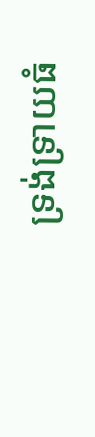ទ្រង់ទ្រាយធំ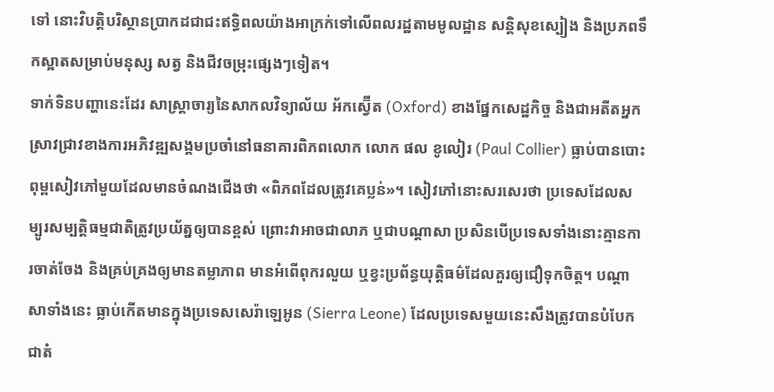ទៅ នោះវិបត្តិបរិស្ថានប្រាកដជាជះឥទ្ធិពលយ៉ាងអាក្រក់ទៅលើពលរដ្ឋតាមមូលដ្ឋាន សន្តិសុខស្បៀង និងប្រភពទឹកស្អាតសម្រាប់មនុស្ស សត្វ និងជីវចម្រុះផ្សេងៗទៀត។
ទាក់ទិនបញ្ហានេះដែរ សាស្ត្រាចារ្យនៃសាកលវិទ្យាល័យ អ័កស្វ៊ើត (Oxford) ខាងផ្នែកសេដ្ឋកិច្ច និងជាអតីតអ្នកស្រាវជ្រាវខាងការអភិវឌ្ឍសង្គមប្រចាំនៅធនាគារពិភពលោក លោក ផល ខូលៀរ (Paul Collier) ធ្លាប់បានបោះពុម្ពសៀវភៅមួយដែលមានចំណងជើងថា «ពិភពដែលត្រូវគេប្លន់»។ សៀវភៅនោះសរសេរថា ប្រទេសដែលសម្បូរសម្បត្តិធម្មជាតិត្រូវប្រយ័ត្នឲ្យបានខ្ពស់ ព្រោះវាអាចជាលាភ ឬជាបណ្ដាសា ប្រសិនបើប្រទេសទាំងនោះគ្មានការចាត់ចែង និងគ្រប់គ្រងឲ្យមានតម្លាភាព មានអំពើពុករលួយ ឬខ្វះប្រព័ន្ធយុត្តិធម៌ដែលគួរឲ្យជឿទុកចិត្ត។ បណ្ដាសាទាំងនេះ ធ្លាប់កើតមានក្នុងប្រទេសសេរ៉ាឡេអូន (Sierra Leone) ដែលប្រទេសមួយនេះសឹងត្រូវបានបំបែកជាតំ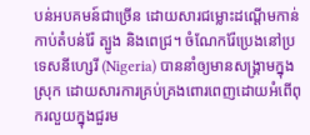បន់អបគមន៍ជាច្រើន ដោយសារជម្លោះដណ្ដើមកាន់កាប់តំបន់រ៉ែ ត្បូង និងពេជ្រ។ ចំណែករ៉ែប្រេងនៅប្រទេសនីហ្សេរី (Nigeria) បាននាំឲ្យមានសង្គ្រាមក្នុងស្រុក ដោយសារការគ្រប់គ្រងពោរពេញដោយអំពើពុករលួយក្នុងជួរម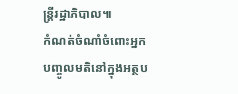ន្ត្រីរដ្ឋាភិបាល៕
កំណត់ចំណាំចំពោះអ្នកបញ្ចូលមតិនៅក្នុងអត្ថប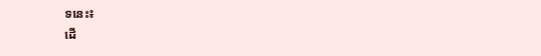ទនេះ៖
ដើ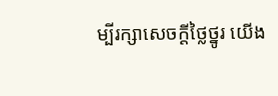ម្បីរក្សាសេចក្ដីថ្លៃថ្នូរ យើង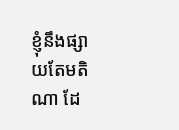ខ្ញុំនឹងផ្សាយតែមតិណា ដែ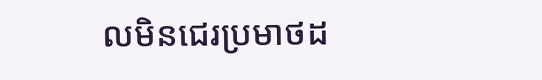លមិនជេរប្រមាថដ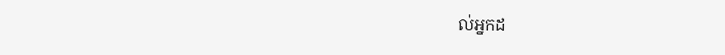ល់អ្នកដ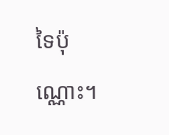ទៃប៉ុណ្ណោះ។